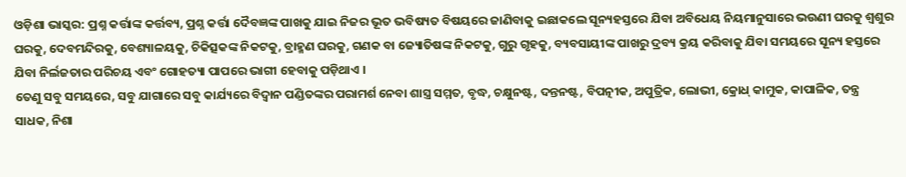ଓଡ଼ିଶା ଭାସ୍କର: ପ୍ରଶ୍ନ କର୍ତ୍ତାଙ୍କ କର୍ତ୍ତବ୍ୟ, ପ୍ରଶ୍ନ କର୍ତ୍ତା ଦୈବଜ୍ଞଙ୍କ ପାଖକୁ ଯାଇ ନିଜର ଭୂତ ଭବିଷ୍ୟତ ବିଷୟରେ ଜାଣିବାକୁ ଇଛାକଲେ ସୂନ୍ୟହସ୍ତରେ ଯିବା ଅବିଧେୟ ନିୟମାନୁସାରେ ଭଉଣୀ ଘରକୁ ଶ୍ୱଶୁର ଘରକୁ, ଦେବମନ୍ଦିରକୁ, ବେଶ୍ୟାଳୟକୁ, ଚିକିତ୍ସକଙ୍କ ନିକଟକୁ, ବ୍ରାହ୍ମଣ ଘରକୁ, ଗଣକ ବା ଜ୍ୟୋତିଷଙ୍କ ନିକଟକୁ, ଗୁରୁ ଗୃହକୁ, ବ୍ୟବସାୟୀଙ୍କ ପାଖରୁ ଦ୍ରବ୍ୟ କ୍ରୟ କରିବାକୁ ଯିବା ସମୟରେ ସୂନ୍ୟ ହସ୍ତରେ ଯିବା ନିର୍ଲଜତାର ପରିଚୟ ଏବଂ ଗୋହତ୍ୟା ପାପରେ ଭାଗୀ ହେବାକୁ ପଡ଼ିଥାଏ ।
ତେଣୁ ସବୁ ସମୟରେ, ସବୁ ଯାଗାରେ ସବୁ କାର୍ଯ୍ୟରେ ବିଦ୍ୱାନ ପଣ୍ଡିତଙ୍କର ପରାମର୍ଶ ନେବା ଶାସ୍ତ୍ର ସମ୍ମତ, ବୃଦ୍ଧ, ଚକ୍ଷୁନଷ୍ଟ, ଦନ୍ତନଷ୍ଟ, ବିପତ୍ନୀକ, ଅପୁତ୍ରିକ, ଲୋଭୀ, କ୍ରୋଧ୍ କାମୁକ, କାପାଳିକ, ତନ୍ତ୍ର ସାଧକ, ନିଶା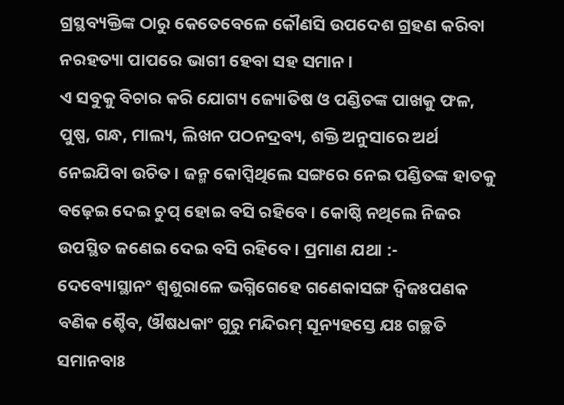ଗ୍ରସ୍ଥବ୍ୟକ୍ତିଙ୍କ ଠାରୁ କେତେବେଳେ କୌଣସି ଉପଦେଶ ଗ୍ରହଣ କରିବା ନରହତ୍ୟା ପାପରେ ଭାଗୀ ହେବା ସହ ସମାନ ।
ଏ ସବୁକୁ ବିଚାର କରି ଯୋଗ୍ୟ ଜ୍ୟୋତିଷ ଓ ପଣ୍ଡିତଙ୍କ ପାଖକୁ ଫଳ, ପୁଷ୍ପ, ଗନ୍ଧ, ମାଲ୍ୟ, ଲିଖନ ପଠନଦ୍ରବ୍ୟ, ଶକ୍ତି ଅନୁସାରେ ଅର୍ଥ ନେଇଯିବା ଉଚିତ । ଜନ୍ମ କୋପ୍ସିଥିଲେ ସଙ୍ଗରେ ନେଇ ପଣ୍ଡିତଙ୍କ ହାତକୁ ବଢ଼େଇ ଦେଇ ଚୁପ୍ ହୋଇ ବସି ରହିବେ । କୋଷ୍ଠି ନଥିଲେ ନିଜର ଉପସ୍ଥିତ ଜଣେଇ ଦେଇ ବସି ରହିବେ । ପ୍ରମାଣ ଯଥା :-
ଦେବ୍ୟୋସ୍ଥାନଂ ଶ୍ୱଶୁରାଳେ ଭଗ୍ନିଗେହେ ଗଣେକାସଙ୍ଗ ଦ୍ବିଜଃପଣକ ବଣିକ ଶ୍ଚୈବ, ଔଷଧକାଂ ଗୁରୁ ମନ୍ଦିରମ୍ ସୂନ୍ୟହସ୍ତେ ଯଃ ଗଚ୍ଛତି ସମାନବାଃ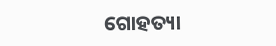ଗୋହତ୍ୟା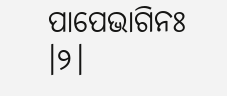ପାପେଭାଗିନଃ ।୨।